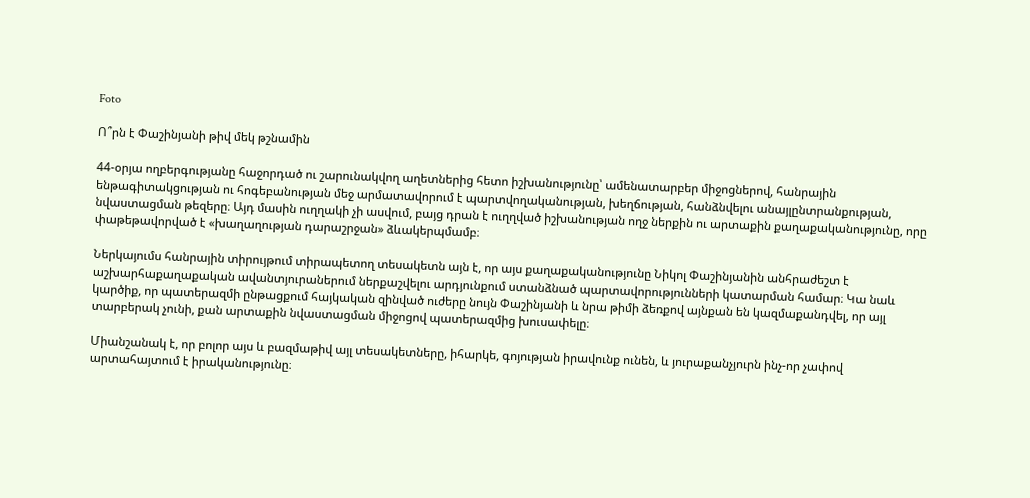Foto

Ո՞րն է Փաշինյանի թիվ մեկ թշնամին

44-օրյա ողբերգությանը հաջորդած ու շարունակվող աղետներից հետո իշխանությունը՝ ամենատարբեր միջոցներով, հանրային ենթագիտակցության ու հոգեբանության մեջ արմատավորում է պարտվողականության, խեղճության, հանձնվելու անայլընտրանքության, նվաստացման թեզերը։ Այդ մասին ուղղակի չի ասվում, բայց դրան է ուղղված իշխանության ողջ ներքին ու արտաքին քաղաքականությունը, որը փաթեթավորված է «խաղաղության դարաշրջան» ձևակերպմամբ։

Ներկայումս հանրային տիրույթում տիրապետող տեսակետն այն է, որ այս քաղաքականությունը Նիկոլ Փաշինյանին անհրաժեշտ է աշխարհաքաղաքական ավանտյուրաներում ներքաշվելու արդյունքում ստանձնած պարտավորությունների կատարման համար։ Կա նաև կարծիք, որ պատերազմի ընթացքում հայկական զինված ուժերը նույն Փաշինյանի և նրա թիմի ձեռքով այնքան են կազմաքանդվել, որ այլ տարբերակ չունի, քան արտաքին նվաստացման միջոցով պատերազմից խուսափելը։

Միանշանակ է, որ բոլոր այս և բազմաթիվ այլ տեսակետները, իհարկե, գոյության իրավունք ունեն, և յուրաքանչյուրն ինչ-որ չափով արտահայտում է իրականությունը։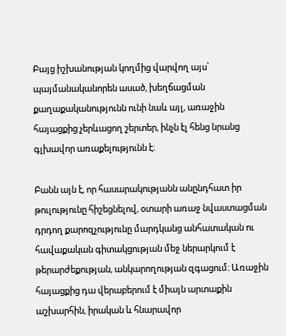Բայց իշխանության կողմից վարվող այս՝ պայմանականորեն ասած, խեղճացման քաղաքականությունն ունի նաև այլ, առաջին հայացքից չերևացող շերտեր, ինչն էլ հենց նրանց գլխավոր առաքելությունն է։

Բանն այն է, որ հասարակությանն անընդհատ իր թուլությունը հիշեցնելով, օտարի առաջ նվաստացման դրդող քարոզչությունը մարդկանց անհատական ու հավաքական գիտակցության մեջ ներարկում է թերարժեքության, անկարողության զգացում։ Առաջին հայացքից դա վերաբերում է միայն արտաքին աշխարհին, իրական և հնարավոր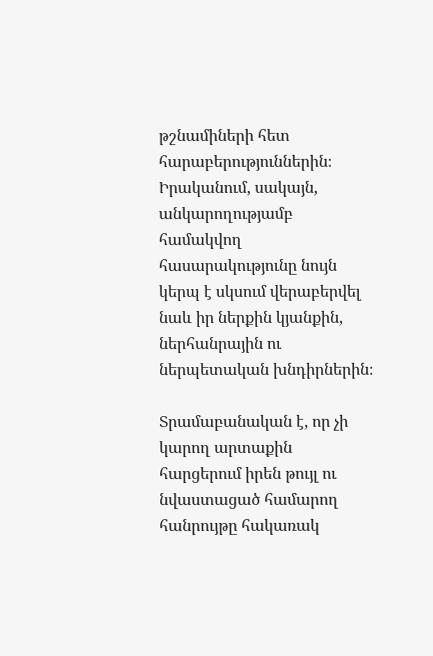թշնամիների հետ հարաբերություններին։ Իրականում, սակայն, անկարողությամբ համակվող հասարակությունը նույն կերպ է սկսում վերաբերվել նաև իր ներքին կյանքին, ներհանրային ու ներպետական խնդիրներին։

Տրամաբանական է, որ չի կարող արտաքին հարցերում իրեն թույլ ու նվաստացած համարող հանրույթը հակառակ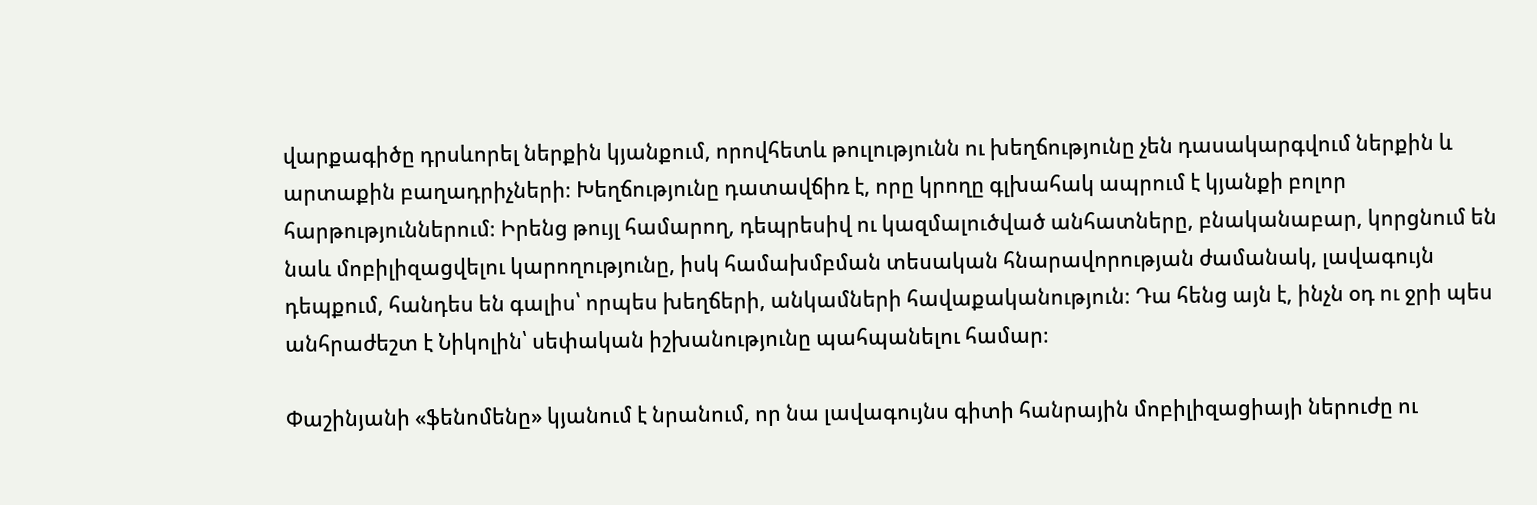վարքագիծը դրսևորել ներքին կյանքում, որովհետև թուլությունն ու խեղճությունը չեն դասակարգվում ներքին և արտաքին բաղադրիչների։ Խեղճությունը դատավճիռ է, որը կրողը գլխահակ ապրում է կյանքի բոլոր հարթություններում։ Իրենց թույլ համարող, դեպրեսիվ ու կազմալուծված անհատները, բնականաբար, կորցնում են նաև մոբիլիզացվելու կարողությունը, իսկ համախմբման տեսական հնարավորության ժամանակ, լավագույն դեպքում, հանդես են գալիս՝ որպես խեղճերի, անկամների հավաքականություն։ Դա հենց այն է, ինչն օդ ու ջրի պես անհրաժեշտ է Նիկոլին՝ սեփական իշխանությունը պահպանելու համար։

Փաշինյանի «ֆենոմենը» կյանում է նրանում, որ նա լավագույնս գիտի հանրային մոբիլիզացիայի ներուժը ու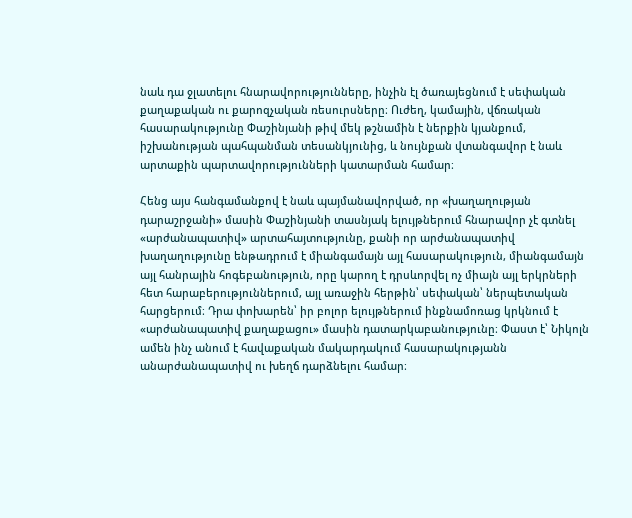նաև դա ջլատելու հնարավորությունները, ինչին էլ ծառայեցնում է սեփական քաղաքական ու քարոզչական ռեսուրսները։ Ուժեղ, կամային, վճռական հասարակությունը Փաշինյանի թիվ մեկ թշնամին է ներքին կյանքում, իշխանության պահպանման տեսանկյունից, և նույնքան վտանգավոր է նաև արտաքին պարտավորությունների կատարման համար։

Հենց այս հանգամանքով է նաև պայմանավորված, որ «խաղաղության դարաշրջանի» մասին Փաշինյանի տասնյակ ելույթներում հնարավոր չէ գտնել «արժանապատիվ» արտահայտությունը, քանի որ արժանապատիվ խաղաղությունը ենթադրում է միանգամայն այլ հասարակություն, միանգամայն այլ հանրային հոգեբանություն, որը կարող է դրսևորվել ոչ միայն այլ երկրների հետ հարաբերություններում, այլ առաջին հերթին՝ սեփական՝ ներպետական հարցերում։ Դրա փոխարեն՝ իր բոլոր ելույթներում ինքնամոռաց կրկնում է «արժանապատիվ քաղաքացու» մասին դատարկաբանությունը։ Փաստ է՝ Նիկոլն  ամեն ինչ անում է հավաքական մակարդակում հասարակությանն անարժանապատիվ ու խեղճ դարձնելու համար։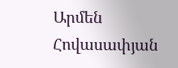Արմեն Հովասափյան